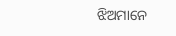ଝିଅମାନେ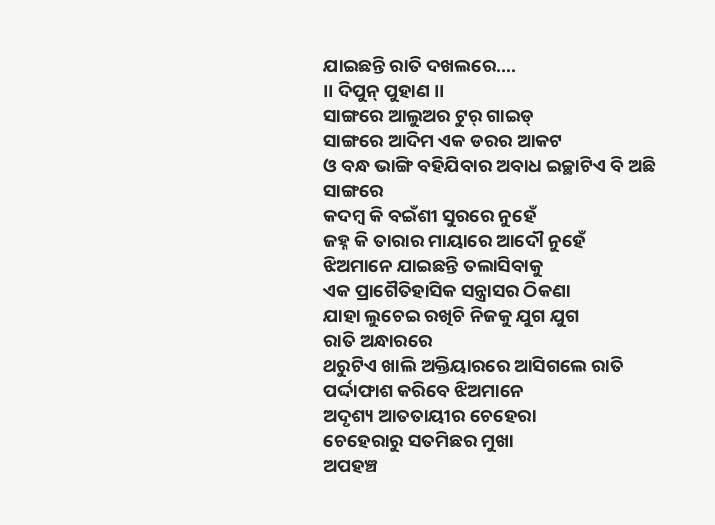ଯାଇଛନ୍ତି ରାତି ଦଖଲରେ….
।। ଦିପୁନ୍ ପୁହାଣ ।।
ସାଙ୍ଗରେ ଆଲୁଅର ଟୁର୍ ଗାଇଡ୍
ସାଙ୍ଗରେ ଆଦିମ ଏକ ଡରର ଆକଟ
ଓ ବନ୍ଧ ଭାଙ୍ଗି ବହିଯିବାର ଅବାଧ ଇଚ୍ଛାଟିଏ ବି ଅଛି ସାଙ୍ଗରେ
କଦମ୍ବ କି ବଇଁଶୀ ସୁରରେ ନୁହେଁ
ଜହ୍ନ କି ତାରାର ମାୟାରେ ଆଦୌ ନୁହେଁ
ଝିଅମାନେ ଯାଇଛନ୍ତି ତଲାସିବାକୁ
ଏକ ପ୍ରାଗୈତିହାସିକ ସନ୍ତ୍ରାସର ଠିକଣା
ଯାହା ଲୁଚେଇ ରଖିଚି ନିଜକୁ ଯୁଗ ଯୁଗ
ରାତି ଅନ୍ଧାରରେ
ଥରୁଟିଏ ଖାଲି ଅକ୍ତିୟାରରେ ଆସିଗଲେ ରାତି
ପର୍ଦ୍ଦାଫାଶ କରିବେ ଝିଅମାନେ
ଅଦୃଶ୍ୟ ଆତତାୟୀର ଚେହେରା
ଚେହେରାରୁ ସତମିଛର ମୁଖା
ଅପହଞ୍ଚ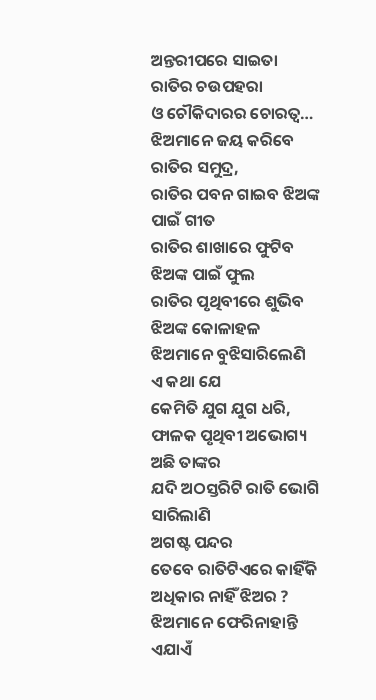ଅନ୍ତରୀପରେ ସାଇତା ରାତିର ଚଉପହରା
ଓ ଚୌକିଦାରର ଚୋରତ୍ୱ…
ଝିଅମାନେ ଜୟ କରିବେ ରାତିର ସମୁଦ୍ର,
ରାତିର ପବନ ଗାଇବ ଝିଅଙ୍କ ପାଇଁ ଗୀତ
ରାତିର ଶାଖାରେ ଫୁଟିବ ଝିଅଙ୍କ ପାଇଁ ଫୁଲ
ରାତିର ପୃଥିବୀରେ ଶୁଭିବ ଝିଅଙ୍କ କୋଳାହଳ
ଝିଅମାନେ ବୁଝିସାରିଲେଣି ଏ କଥା ଯେ
କେମିତି ଯୁଗ ଯୁଗ ଧରି,
ଫାଳକ ପୃଥିବୀ ଅଭୋଗ୍ୟ ଅଛି ତାଙ୍କର
ଯଦି ଅଠସ୍ତରିଟି ରାତି ଭୋଗି ସାରିଲାଣି
ଅଗଷ୍ଟ ପନ୍ଦର
ତେବେ ରାତିଟିଏରେ କାହିଁକି ଅଧିକାର ନାହିଁ ଝିଅର ?
ଝିଅମାନେ ଫେରିନାହାନ୍ତି ଏଯାଏଁ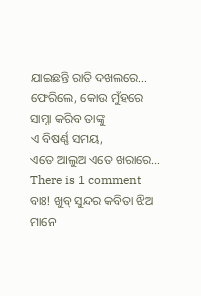ଯାଇଛନ୍ତି ରାତି ଦଖଲରେ…
ଫେରିଲେ, କୋଉ ମୁଁହରେ ସାମ୍ନା କରିବ ତାଙ୍କୁ
ଏ ବିଷର୍ଣ୍ଣ ସମୟ,
ଏତେ ଆଲୁଅ ଏତେ ଖରାରେ…
There is 1 comment
ବାଃ! ଖୁବ୍ ସୁନ୍ଦର କବିତା ଝିଅ ମାନେ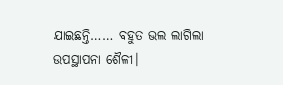ଯାଇଛନ୍ତି…… ବହୁତ ଭଲ ଲାଗିଲା ଉପସ୍ଥାପନା ଶୈଳୀ।